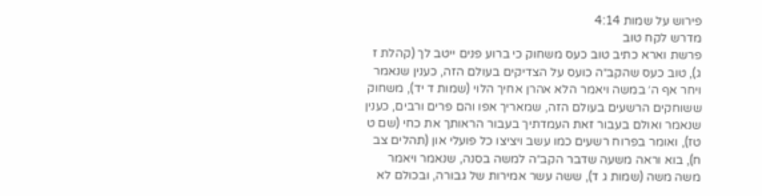פירוש על שמות 4:14
מדרש לקח טוב
פרשת וארא כתיב טוב כעס משחוק כי ברוע פנים ייטב לך (קהלת ז ג), טוב כעס שהקב״ה כועס על הצדיקים בעולם הזה, כענין שנאמר ויחר אף ה׳ במשה ויאמר הלא אהרן אחיך הלוי (שמות ד יד), משחוק ששוחקים הרשעים בעולם הזה, שמאריך אפו והם פרים ורבים, כענין שנאמר ואולם בעבור זאת העמדתיך בעבור הראותך את כחי (שם ט טז), ואומר בפרוח רשעים כמו עשב ויציצו כל פועלי און (תהלים צב ח), בוא וראה משעה שדבר הקב״ה למשה בסנה, שנאמר ויאמר משה משה (שמות ג ד), ששה עשר אמירות של גבורה, ובכולם לא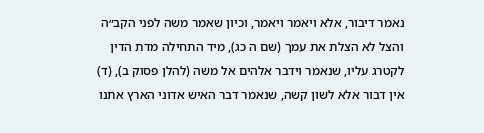נאמר דיבור, אלא ויאמר ויאמר, וכיון שאמר משה לפני הקב״ה והצל לא הצלת את עמך (שם ה כג), מיד התחילה מדת הדין לקטרג עליו, שנאמר וידבר אלהים אל משה (להלן פסוק ב), (ד) אין דבור אלא לשון קשה, שנאמר דבר האיש אדוני הארץ אתנו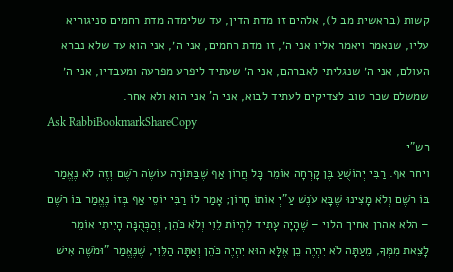קשות (בראשית מב ל), אלהים זו מדת הדין, עד שלימדה מדת רחמים סניגוריא עליו, שנאמר ויאמר אליו אני ה׳, זו מדת רחמים, אני ה׳, אני הוא עד שלא נברא העולם, אני ה׳ שנגליתי לאברהם, אני ה׳ שעתיד ליפרע מפרעה ומעבדיו, אני ה׳ שמשלם שכר טוב לצדיקים לעתיד לבוא, אני ה' אני הוא ולא אחר.
Ask RabbiBookmarkShareCopy
רש"י
ויחר אף. רַבִּי יְהוֹשֻׁעַ בֶּן קָרְחָה אוֹמֵר כָּל חֲרוֹן אַף שֶׁבַּתּוֹרָה עוֹשֶׂה רֹשֶׁם וְזֶה לֹא נֶאֱמַר בּוֹ רֹשֶׁם וְלֹא מָצִינוּ שֶׁבָּא עֹנֶשׁ עַ"יְ אוֹתוֹ חָרוֹן; אָמַר לוֹ רַבִּי יוֹסֵי אַף בְּזוֹ נֶאֱמַר בּוֹ רֹשֶׁם – הלא אהרן אחיך הלוי – שֶׁהָיָה עָתִיד לִהְיוֹת לֵוִי וְלֹא כֹּהֵן, וְהַכְּהֻנָּה הָיִיתִי אוֹמֵר לָצֵאת מִמְּךָ, מֵעַתָּה לֹא יִהְיֶה כֵן אֶלָּא הוּא יִהְיֶה כֹּהֵן וְאַתָּה הַלֵּוִי, שֶׁנֶּאֱמַר "וּמֹשֶׁה אִישׁ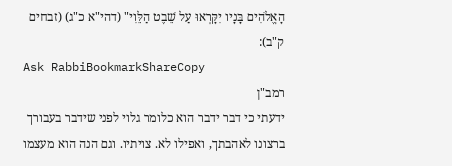הָאֱלֹהִים בָּנָיו יִקָּרְאוּ עַל שֵׁבֶט הַלֵּוִי" (דהי"א כ"ג) (זבחים ק"ב):
Ask RabbiBookmarkShareCopy
רמב"ן
ידעתי כי דבר ידבר הוא כלומר גלוי לפני שידבר בעבורך ברצונו לאהבתך, ואפילו לא. צויתיו. וגם הנה הוא מעצמו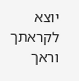יוצא לקראתך וראך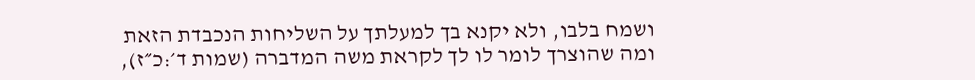ושמח בלבו, ולא יקנא בך למעלתך על השליחות הנכבדת הזאת ומה שהוצרך לומר לו לך לקראת משה המדברה (שמות ד׳:כ״ז),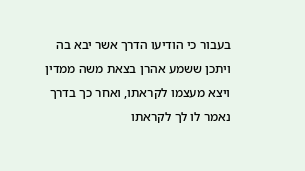בעבור כי הודיעו הדרך אשר יבא בה ויתכן ששמע אהרן בצאת משה ממדין ויצא מעצמו לקראתו, ואחר כך בדרך נאמר לו לך לקראתו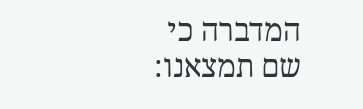המדברה כי שם תמצאנו: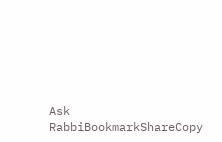Ask RabbiBookmarkShareCopy